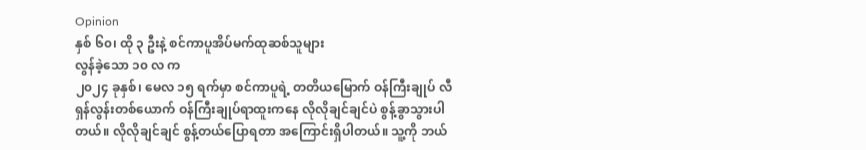Opinion
နှစ် ၆၀၊ ထို ၃ ဦးနဲ့ စင်ကာပူအိပ်မက်ထုဆစ်သူများ
လွန်ခဲ့သော ၁၀ လ က
၂၀၂၄ ခုနှစ်၊ မေလ ၁၅ ရက်မှာ စင်ကာပူရဲ့ တတိယမြောက် ဝန်ကြီးချုပ် လီရှန်လွန်းတစ်ယောက် ဝန်ကြီးချုပ်ရာထူးကနေ လိုလိုချင်ချင်ပဲ စွန့်ခွာသွားပါတယ်။ လိုလိုချင်ချင် စွန့်တယ်ပြောရတာ အကြောင်းရှိပါတယ်။ သူ့ကို ဘယ်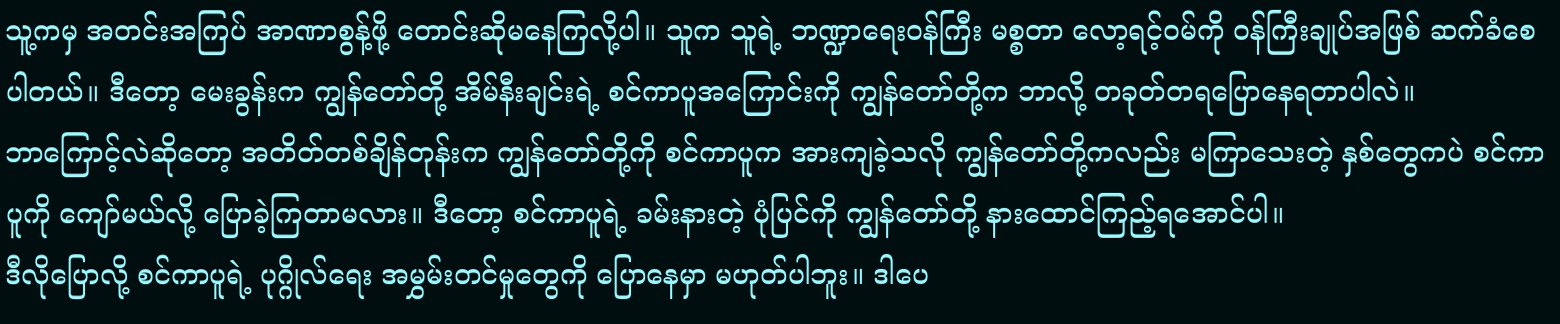သူ့ကမှ အတင်းအကြပ် အာဏာစွန့်ဖို့ တောင်းဆိုမနေကြလို့ပါ။ သူက သူရဲ့ ဘဏ္ဍာရေးဝန်ကြီး မစ္စတာ လော့ရင့်ဝမ်ကို ဝန်ကြီးချုပ်အဖြစ် ဆက်ခံစေပါတယ်။ ဒီတော့ မေးခွန်းက ကျွန်တော်တို့ အိမ်နီးချင်းရဲ့ စင်ကာပူအကြောင်းကို ကျွန်တော်တို့က ဘာလို့ တခုတ်တရပြောနေရတာပါလဲ။
ဘာကြောင့်လဲဆိုတော့ အတိတ်တစ်ချိန်တုန်းက ကျွန်တော်တို့ကို စင်ကာပူက အားကျခဲ့သလို ကျွန်တော်တို့ကလည်း မကြာသေးတဲ့ နှစ်တွေကပဲ စင်ကာပူကို ကျော်မယ်လို့ ပြောခဲ့ကြတာမလား။ ဒီတော့ စင်ကာပူရဲ့ ခမ်းနားတဲ့ ပုံပြင်ကို ကျွန်တော်တို့ နားထောင်ကြည့်ရအောင်ပါ။
ဒီလိုပြောလို့ စင်ကာပူရဲ့ ပုဂ္ဂိုလ်ရေး အမွှမ်းတင်မှုတွေကို ပြောနေမှာ မဟုတ်ပါဘူး။ ဒါပေ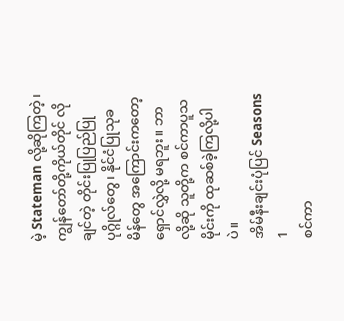မဲ့ Stateman လို့ဆိုကြတဲ့၊ ကျွန်တော်တို့ကိုယ်တိုင် လိုချင်တဲ့ တိုင်းပြုပြည်ပြု ပုဂ္ဂိုလ်တွေ၊ နိုင်ငံပြုသုခမိန်တွေ အကြောင်းကတော့ ရှောင်လွှဲလို့ မရဘူး။ ဘာလို့ဆို သူတို့က စင်ကာပူသမိုင်းကို ထုဆစ်ခဲ့ကြလို့ပါပဲ။
အိမ်နီးချင်းပုံပြင် Seasons 1
စင်ကာ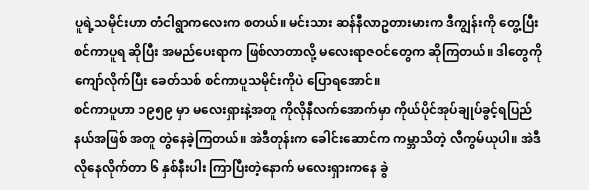ပူရဲ့သမိုင်းဟာ တံငါရွာကလေးက စတယ်။ မင်းသား ဆန်နီလာဥတားမားက ဒီကျွန်းကို တွေ့ပြီး စင်ကာပူရ ဆိုပြီး အမည်ပေးရာက ဖြစ်လာတာလို့ မလေးရာဇဝင်တွေက ဆိုကြတယ်။ ဒါတွေကို ကျော်လိုက်ပြီး ခေတ်သစ် စင်ကာပူသမိုင်းကိုပဲ ပြောရအောင်။
စင်ကာပူဟာ ၁၉၅၉ မှာ မလေးရှားနဲ့အတူ ကိုလိုနီလက်အောက်မှာ ကိုယ်ပိုင်အုပ်ချုပ်ခွင့်ရပြည်နယ်အဖြစ် အတူ တွဲနေခဲ့ကြတယ်။ အဲဒီတုန်းက ခေါင်းဆောင်က ကမ္ဘာသိတဲ့ လီကွမ်ယုပါ။ အဲဒီလိုနေလိုက်တာ ၆ နှစ်နီးပါး ကြာပြီးတဲ့နောက် မလေးရှားကနေ ခွဲ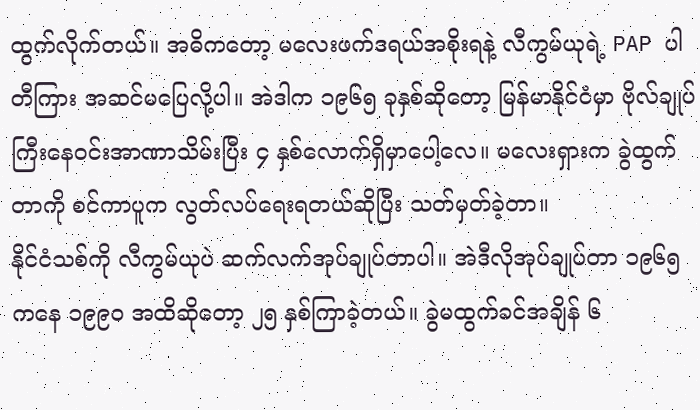ထွက်လိုက်တယ်။ အဓိကတော့ မလေးဖက်ဒရယ်အစိုးရနဲ့ လီကွမ်ယုရဲ့ PAP ပါတီကြား အဆင်မပြေလို့ပါ။ အဲဒါက ၁၉၆၅ ခုနှစ်ဆိုတော့ မြန်မာနိုင်ငံမှာ ဗိုလ်ချုပ်ကြီးနေဝင်းအာဏာသိမ်းပြီး ၄ နှစ်လောက်ရှိမှာပေါ့လေ။ မလေးရှားက ခွဲထွက်တာကို စင်ကာပူက လွတ်လပ်ရေးရတယ်ဆိုပြီး သတ်မှတ်ခဲ့တာ။
နိုင်ငံသစ်ကို လီကွမ်ယုပဲ ဆက်လက်အုပ်ချုပ်တာပါ။ အဲဒီလိုအုပ်ချုပ်တာ ၁၉၆၅ ကနေ ၁၉၉၀ အထိဆိုတော့ ၂၅ နှစ်ကြာခဲ့တယ်။ ခွဲမထွက်ခင်အချိန် ၆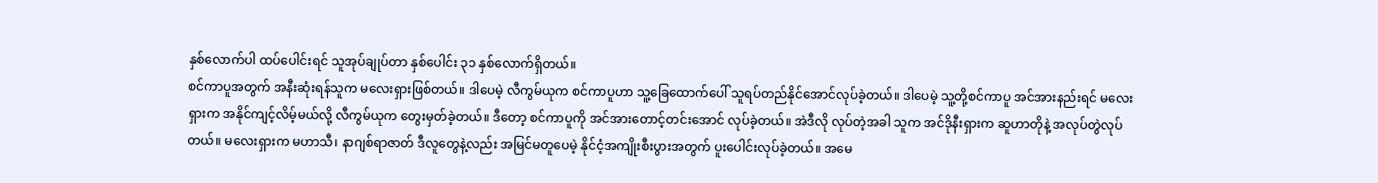နှစ်လောက်ပါ ထပ်ပေါင်းရင် သူအုပ်ချုပ်တာ နှစ်ပေါင်း ၃၁ နှစ်လောက်ရှိတယ်။
စင်ကာပူအတွက် အနီးဆုံးရန်သူက မလေးရှားဖြစ်တယ်။ ဒါပေမဲ့ လီကွမ်ယုက စင်ကာပူဟာ သူ့ခြေထောက်ပေါ် သူရပ်တည်နိုင်အောင်လုပ်ခဲ့တယ်။ ဒါပေမဲ့ သူ့တို့စင်ကာပူ အင်အားနည်းရင် မလေးရှားက အနိုင်ကျင့်လိမ့်မယ်လို့ လီကွမ်ယုက တွေးမှတ်ခဲ့တယ်။ ဒီတော့ စင်ကာပူကို အင်အားတောင့်တင်းအောင် လုပ်ခဲ့တယ်။ အဲဒီလို လုပ်တဲ့အခါ သူက အင်ဒိုနီးရှားက ဆူဟာတိုနဲ့ အလုပ်တွဲလုပ်တယ်။ မလေးရှားက မဟာသီ၊ နာဂျစ်ရာဇာတ် ဒီလူတွေနဲ့လည်း အမြင်မတူပေမဲ့ နိုင်ငံ့အကျိုးစီးပွားအတွက် ပူးပေါင်းလုပ်ခဲ့တယ်။ အမေ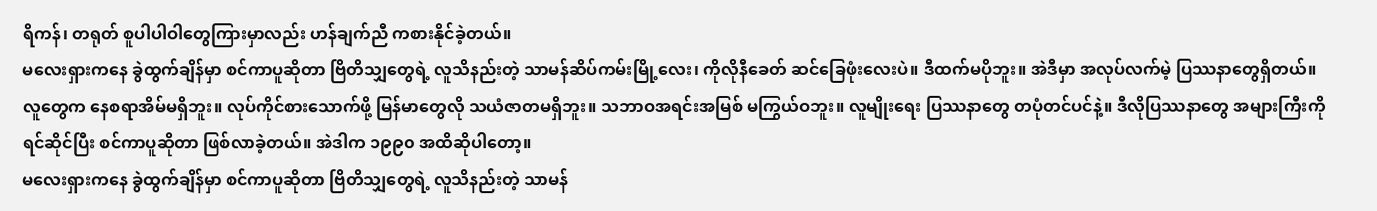ရိကန်၊ တရုတ် စူပါပါဝါတွေကြားမှာလည်း ဟန်ချက်ညီ ကစားနိုင်ခဲ့တယ်။
မလေးရှားကနေ ခွဲထွက်ချိန်မှာ စင်ကာပူဆိုတာ ဗြိတိသျှတွေရဲ့ လူသိနည်းတဲ့ သာမန်ဆိပ်ကမ်းမြို့လေး၊ ကိုလိုနီခေတ် ဆင်ခြေဖုံးလေးပဲ။ ဒီထက်မပိုဘူး။ အဲဒီမှာ အလုပ်လက်မဲ့ ပြဿနာတွေရှိတယ်။ လူတွေက နေစရာအိမ်မရှိဘူး။ လုပ်ကိုင်စားသောက်ဖို့ မြန်မာတွေလို သယံဇာတမရှိဘူး။ သဘာဝအရင်းအမြစ် မကြွယ်ဝဘူး။ လူမျိုးရေး ပြဿနာတွေ တပုံတင်ပင်နဲ့။ ဒီလိုပြဿနာတွေ အများကြီးကို ရင်ဆိုင်ပြီး စင်ကာပူဆိုတာ ဖြစ်လာခဲ့တယ်။ အဲဒါက ၁၉၉၀ အထိဆိုပါတော့။
မလေးရှားကနေ ခွဲထွက်ချိန်မှာ စင်ကာပူဆိုတာ ဗြိတိသျှတွေရဲ့ လူသိနည်းတဲ့ သာမန်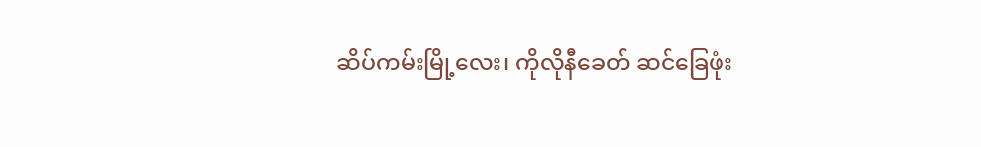ဆိပ်ကမ်းမြို့လေး၊ ကိုလိုနီခေတ် ဆင်ခြေဖုံး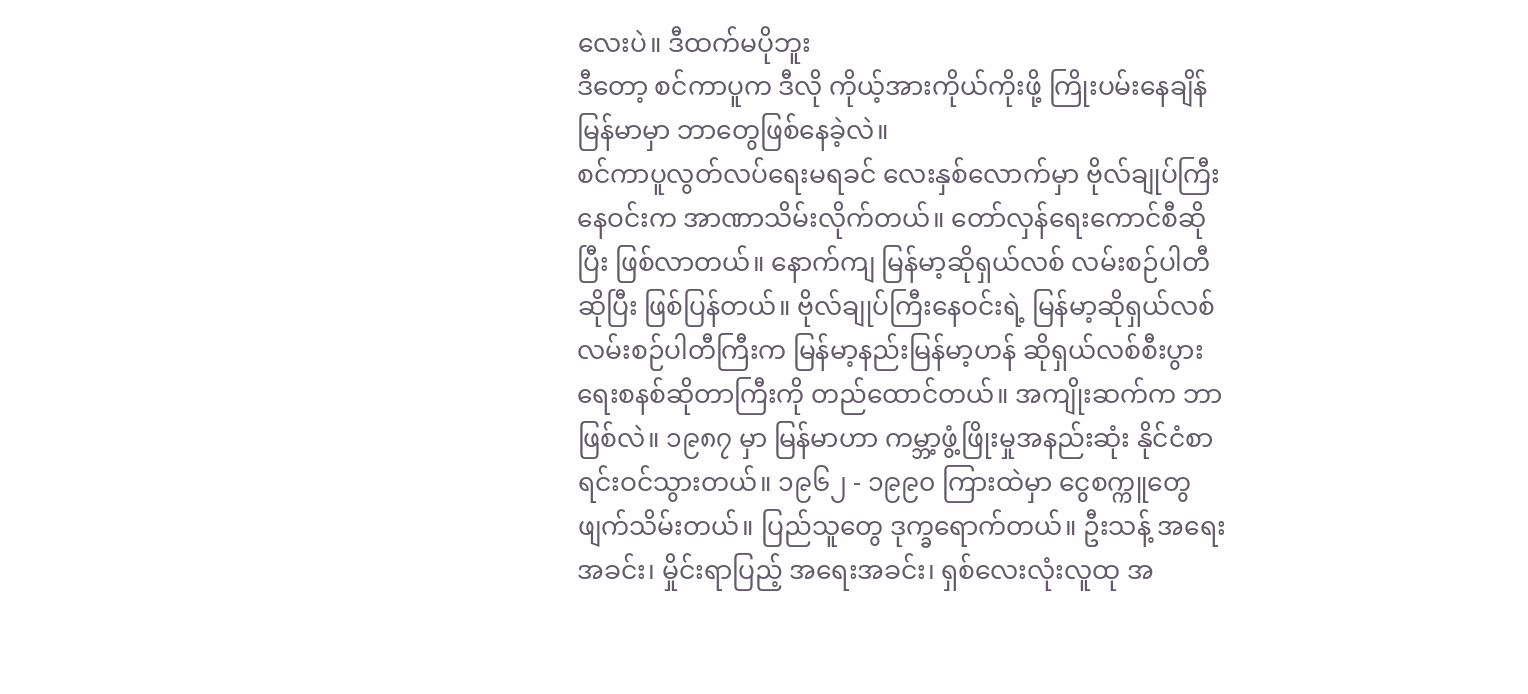လေးပဲ။ ဒီထက်မပိုဘူး
ဒီတော့ စင်ကာပူက ဒီလို ကိုယ့်အားကိုယ်ကိုးဖို့ ကြိုးပမ်းနေချိန် မြန်မာမှာ ဘာတွေဖြစ်နေခဲ့လဲ။
စင်ကာပူလွတ်လပ်ရေးမရခင် လေးနှစ်လောက်မှာ ဗိုလ်ချုပ်ကြီးနေဝင်းက အာဏာသိမ်းလိုက်တယ်။ တော်လှန်ရေးကောင်စီဆိုပြီး ဖြစ်လာတယ်။ နောက်ကျ မြန်မာ့ဆိုရှယ်လစ် လမ်းစဉ်ပါတီဆိုပြီး ဖြစ်ပြန်တယ်။ ဗိုလ်ချုပ်ကြီးနေဝင်းရဲ့ မြန်မာ့ဆိုရှယ်လစ်လမ်းစဉ်ပါတီကြီးက မြန်မာ့နည်းမြန်မာ့ဟန် ဆိုရှယ်လစ်စီးပွားရေးစနစ်ဆိုတာကြီးကို တည်ထောင်တယ်။ အကျိုးဆက်က ဘာဖြစ်လဲ။ ၁၉၈၇ မှာ မြန်မာဟာ ကမ္ဘာ့ဖွံ့ဖြိုးမှုအနည်းဆုံး နိုင်ငံစာရင်းဝင်သွားတယ်။ ၁၉၆၂ - ၁၉၉၀ ကြားထဲမှာ ငွေစက္ကူတွေ ဖျက်သိမ်းတယ်။ ပြည်သူတွေ ဒုက္ခရောက်တယ်။ ဦးသန့် အရေးအခင်း၊ မှိုင်းရာပြည့် အရေးအခင်း၊ ရှစ်လေးလုံးလူထု အ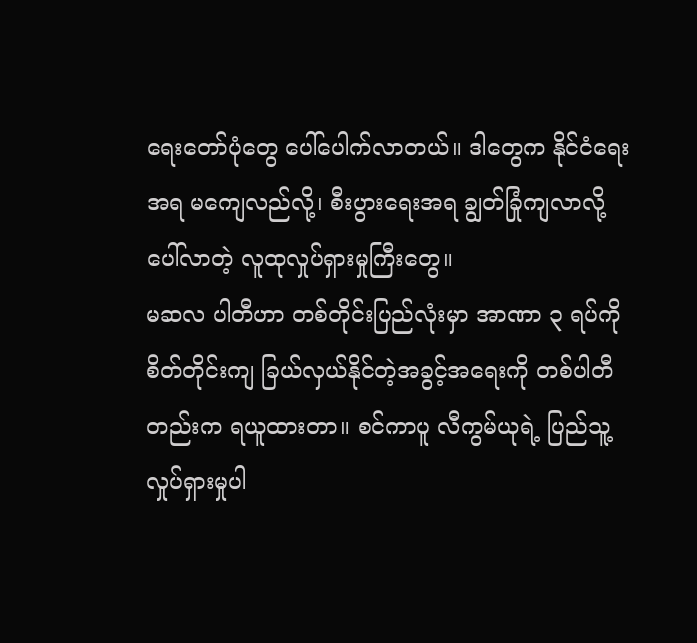ရေးတော်ပုံတွေ ပေါ်ပေါက်လာတယ်။ ဒါတွေက နိုင်ငံရေးအရ မကျေလည်လို့၊ စီးပွားရေးအရ ချွတ်ခြုံကျလာလို့ပေါ်လာတဲ့ လူထုလှုပ်ရှားမှုကြီးတွေ။
မဆလ ပါတီဟာ တစ်တိုင်းပြည်လုံးမှာ အာဏာ ၃ ရပ်ကို စိတ်တိုင်းကျ ခြယ်လှယ်နိုင်တဲ့အခွင့်အရေးကို တစ်ပါတီတည်းက ရယူထားတာ။ စင်ကာပူ လီကွမ်ယုရဲ့ ပြည်သူ့လှုပ်ရှားမှုပါ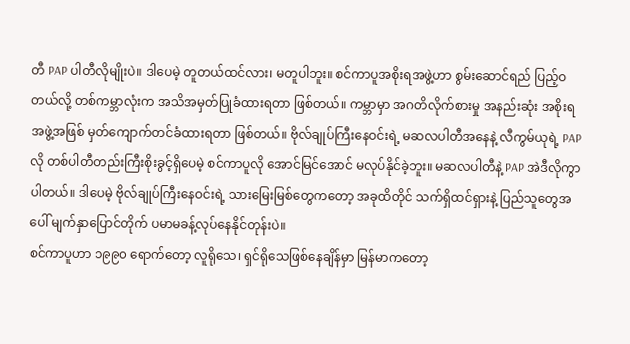တီ PAP ပါတီလိုမျိုးပဲ။ ဒါပေမဲ့ တူတယ်ထင်လား၊ မတူပါဘူး။ စင်ကာပူအစိုးရအဖွဲ့ဟာ စွမ်းဆောင်ရည် ပြည့်ဝတယ်လို့ တစ်ကမ္ဘာလုံးက အသိအမှတ်ပြုခံထားရတာ ဖြစ်တယ်။ ကမ္ဘာမှာ အဂတိလိုက်စားမှု အနည်းဆုံး အစိုးရအဖွဲ့အဖြစ် မှတ်ကျောက်တင်ခံထားရတာ ဖြစ်တယ်။ ဗိုလ်ချုပ်ကြီးနေဝင်းရဲ့ မဆလပါတီအနေနဲ့ လီကွမ်ယုရဲ့ PAP လို တစ်ပါတီတည်းကြီးစိုးခွင့်ရှိပေမဲ့ စင်ကာပူလို အောင်မြင်အောင် မလုပ်နိုင်ခဲ့ဘူး။ မဆလပါတီနဲ့ PAP အဲဒီလိုကွာပါတယ်။ ဒါပေမဲ့ ဗိုလ်ချုပ်ကြီးနေဝင်းရဲ့ သားမြေးမြစ်တွေကတော့ အခုထိတိုင် သက်ရှိထင်ရှားနဲ့ ပြည်သူတွေအပေါ် မျက်နှာပြောင်တိုက် ပမာမခန့်လုပ်နေနိုင်တုန်းပဲ။
စင်ကာပူဟာ ၁၉၉၀ ရောက်တော့ လူရိုသေ၊ ရှင်ရိုသေဖြစ်နေချိန်မှာ မြန်မာကတော့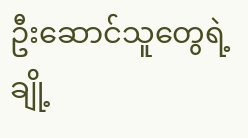ဦးဆောင်သူတွေရဲ့ ချို့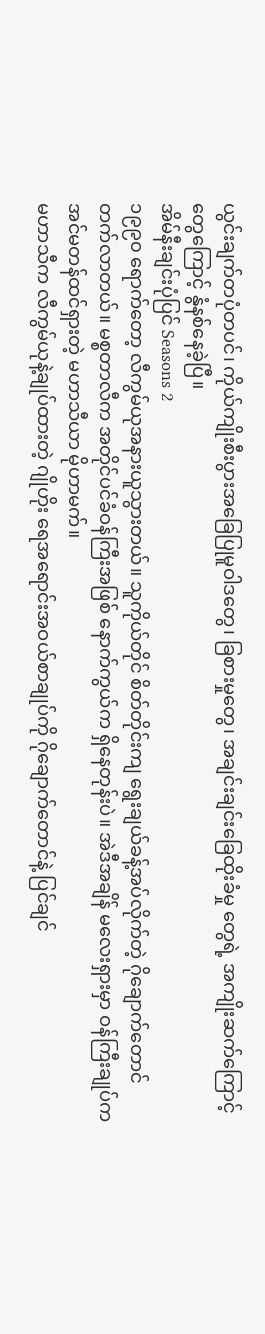ယွင်းချက်တပုံတပင်၊ ကိုယ်ကျိုးစီးပွားအခြေပြုမူဝါဒတွေ၊ ခြစားမှုတွေ၊ အချင်းချင်းခြေထိုးခံမှု တွေရဲ့ အကျိုးဆက်ကြောင့်တွေကြောင့် နွံနစ်နေခဲ့ပြီ။
အိမ်နီးချင်းပုံပြင် Seasons 2
၁၉၉၀ ရောက်တော့ လီကွမ်ယုအနားယူသွားတယ်။ သူကိုယ်တိုင် စိတ်တိုင်းကျ ရွေးချယ်ခန့်အပ်လိုက်တဲ့ ဂိုချောက်တောင် တက်လာတယ်။ မစ္စတာလီက အတိုင်ပင်ခံဝန်ကြီးအဖြစ် နောက်ကွယ်က ရှိနေတုန်းပဲ။ အဲဒီအချိန် မလေးရှားမှာ ဝန်ကြီးချုပ်က အင်မတန်ထင်ရှားတဲ့ မဟာသီယာ မိုဟာမက်။
မဟာသီက လီကွမ်ယုနဲ့ချုပ်ထားတဲ့ ဂျိုဟိုး ရေအရောင်းအဝယ်စာချုပ်ကို ဂိုချောက်တောင်နဲ့ ပြင်ချင်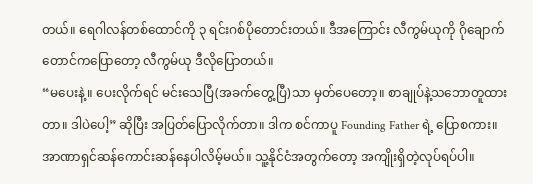တယ်။ ရေဂါလန်တစ်ထောင်ကို ၃ ရင်းဂစ်ပိုတောင်းတယ်။ ဒီအကြောင်း လီကွမ်ယုကို ဂိုချောက်တောင်ကပြောတော့ လီကွမ်ယု ဒီလိုပြောတယ်။
“မပေးနဲ့။ ပေးလိုက်ရင် မင်းသေပြီ(အခက်တွေ့ပြီ)သာ မှတ်ပေတော့။ စာချုပ်နဲ့သဘောတူထားတာ။ ဒါပဲပေါ့” ဆိုပြီး အပြတ်ပြောလိုက်တာ။ ဒါက စင်ကာပူ Founding Father ရဲ့ ပြောစကား။
အာဏာရှင်ဆန်ကောင်းဆန်နေပါလိမ့်မယ်။ သူ့နိုင်ငံအတွက်တော့ အကျိုးရှိတဲ့လုပ်ရပ်ပါ။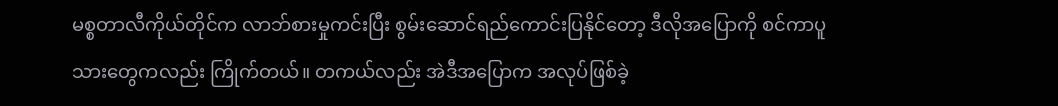မစ္စတာလီကိုယ်တိုင်က လာဘ်စားမှုကင်းပြီး စွမ်းဆောင်ရည်ကောင်းပြနိုင်တော့ ဒီလိုအပြောကို စင်ကာပူသားတွေကလည်း ကြိုက်တယ်။ တကယ်လည်း အဲဒီအပြောက အလုပ်ဖြစ်ခဲ့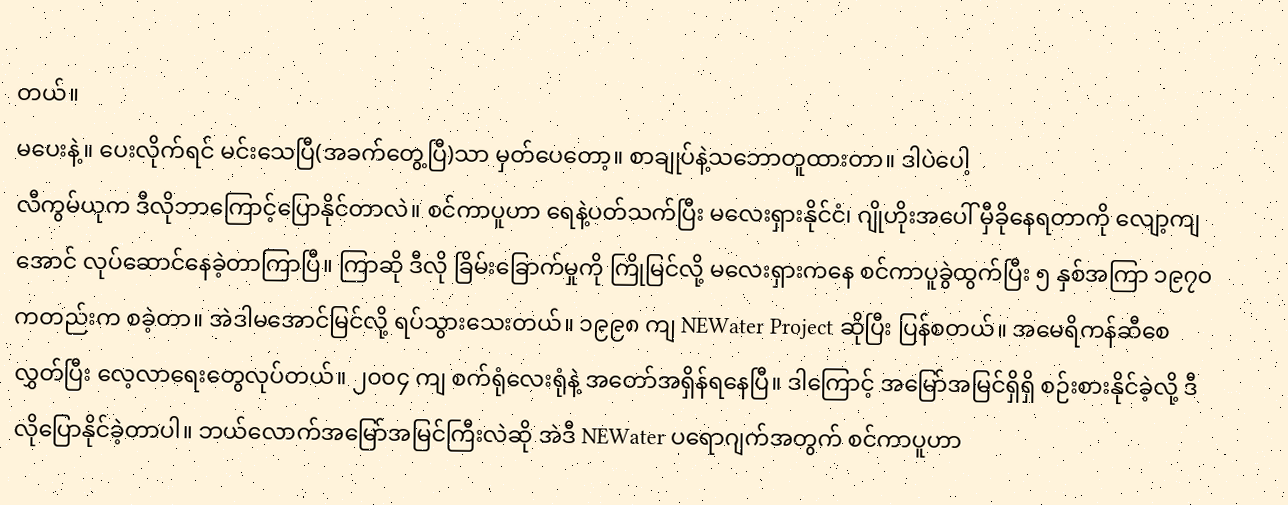တယ်။
မပေးနဲ့။ ပေးလိုက်ရင် မင်းသေပြီ(အခက်တွေ့ပြီ)သာ မှတ်ပေတော့။ စာချုပ်နဲ့သဘောတူထားတာ။ ဒါပဲပေါ့
လီကွမ်ယုက ဒီလိုဘာကြောင့်ပြောနိုင်တာလဲ။ စင်ကာပူဟာ ရေနဲ့ပတ်သက်ပြီး မလေးရှားနိုင်ငံ၊ ဂျိုဟိုးအပေါ် မှီခိုနေရတာကို လျော့ကျအောင် လုပ်ဆောင်နေခဲ့တာကြာပြီ။ ကြာဆို ဒီလို ခြိမ်းခြောက်မှုကို ကြိုမြင်လို့ မလေးရှားကနေ စင်ကာပူခွဲထွက်ပြီး ၅ နှစ်အကြာ ၁၉၇၀ ကတည်းက စခဲ့တာ။ အဲဒါမအောင်မြင်လို့ ရပ်သွားသေးတယ်။ ၁၉၉၈ ကျ NEWater Project ဆိုပြီး ပြန်စတယ်။ အမေရိကန်ဆီစေလွှတ်ပြီး လေ့လာရေးတွေလုပ်တယ်။ ၂၀၀၄ ကျ စက်ရုံလေးရုံနဲ့ အတော်အရှိန်ရနေပြီ။ ဒါကြောင့် အမြော်အမြင်ရှိရှိ စဉ်းစားနိုင်ခဲ့လို့ ဒီလိုပြောနိုင်ခဲ့တာပါ။ ဘယ်လောက်အမြော်အမြင်ကြီးလဲဆို အဲဒီ NEWater ပရောဂျက်အတွက် စင်ကာပူဟာ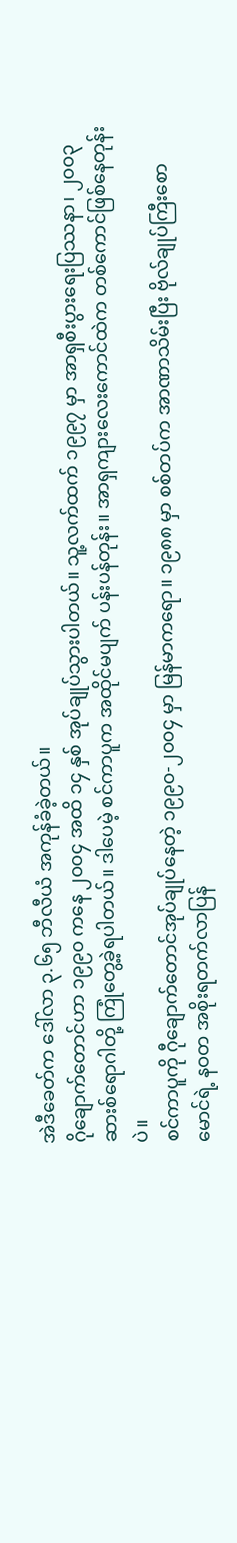အဲဒီခေတ်က ဒေါ်လာ ၃.၆၅ ဘီလီယံ အကုန်ခံခဲ့တယ်။
ဂိုချောက်တောင်ဟာ ၁၉၉၀ ကနေ ၂၀၀၄ အထိ ၁၄ နှစ် အုပ်ချုပ်သွားပါတယ်။ သူ့လက်ထက် ၁၉၉၇ မှာ အာရှစီးပွားရေးပြဿနာ၊ ၂၀၀၃ ဆားစ်ရောဂါတို့ ကြုံတွေ့ခဲ့ရပါတယ်။ ဒါပေမဲ့ စင်ကာပူက အထိုင်မပျက် ပန်းပန်တုန်း။ အာရှကျားလေးကောင်ထဲက တစ်ကောင်ဖြစ်နေတုန်းပဲ။
စင်ကာပူကို ဂီုချောက်တောင်အုပ်ချုပ်နေတဲ့ ၁၉၉၀-၂၀၀၄ မှာ မြန်မာကရော။ ၁၉၈၈ မှာ စစ်တပ်က အာဏာသိမ်းပြီး ဗိုလ်ချုပ်ကြီးစောမောင်ရဲ့ နဝတ အစိုးရတက်လာပြန်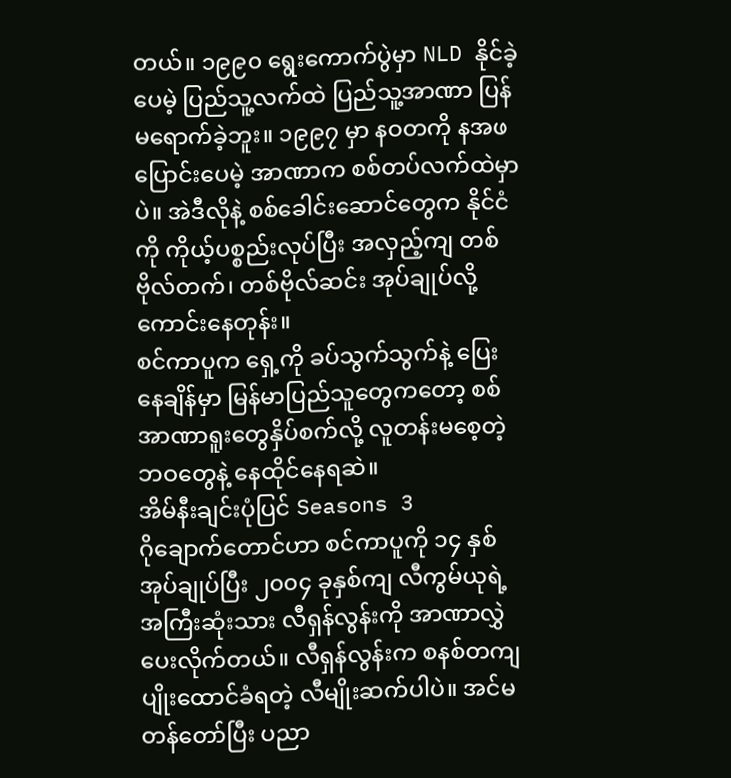တယ်။ ၁၉၉၀ ရွေးကောက်ပွဲမှာ NLD နိုင်ခဲ့ပေမဲ့ ပြည်သူ့လက်ထဲ ပြည်သူ့အာဏာ ပြန်မရောက်ခဲ့ဘူး။ ၁၉၉၇ မှာ နဝတကို နအဖပြောင်းပေမဲ့ အာဏာက စစ်တပ်လက်ထဲမှာပဲ။ အဲဒီလိုနဲ့ စစ်ခေါင်းဆောင်တွေက နိုင်ငံကို ကိုယ့်ပစ္စည်းလုပ်ပြီး အလှည့်ကျ တစ်ဗိုလ်တက်၊ တစ်ဗိုလ်ဆင်း အုပ်ချုပ်လို့ကောင်းနေတုန်း။
စင်ကာပူက ရှေ့ကို ခပ်သွက်သွက်နဲ့ ပြေးနေချိန်မှာ မြန်မာပြည်သူတွေကတော့ စစ်အာဏာရူးတွေနှိပ်စက်လို့ လူတန်းမစေ့တဲ့ ဘဝတွေနဲ့ နေထိုင်နေရဆဲ။
အိမ်နီးချင်းပုံပြင် Seasons 3
ဂိုချောက်တောင်ဟာ စင်ကာပူကို ၁၄ နှစ်အုပ်ချုပ်ပြီး ၂၀၀၄ ခုနှစ်ကျ လီကွမ်ယုရဲ့ အကြီးဆုံးသား လီရှန်လွန်းကို အာဏာလွှဲပေးလိုက်တယ်။ လီရှန်လွန်းက စနစ်တကျပျိုးထောင်ခံရတဲ့ လီမျိုးဆက်ပါပဲ။ အင်မတန်တော်ပြီး ပညာ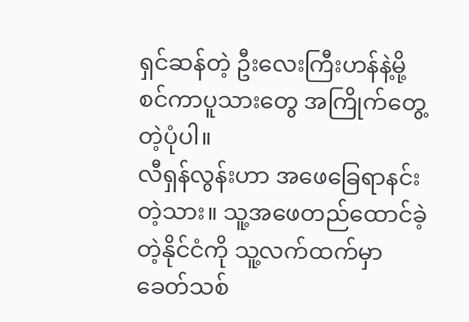ရှင်ဆန်တဲ့ ဦးလေးကြီးဟန်နဲ့မို့ စင်ကာပူသားတွေ အကြိုက်တွေ့တဲ့ပုံပါ။
လီရှန်လွန်းဟာ အဖေခြေရာနင်းတဲ့သား။ သူ့အဖေတည်ထောင်ခဲ့တဲ့နိုင်ငံကို သူ့လက်ထက်မှာ ခေတ်သစ်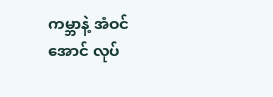ကမ္ဘာနဲ့ အံဝင်အောင် လုပ်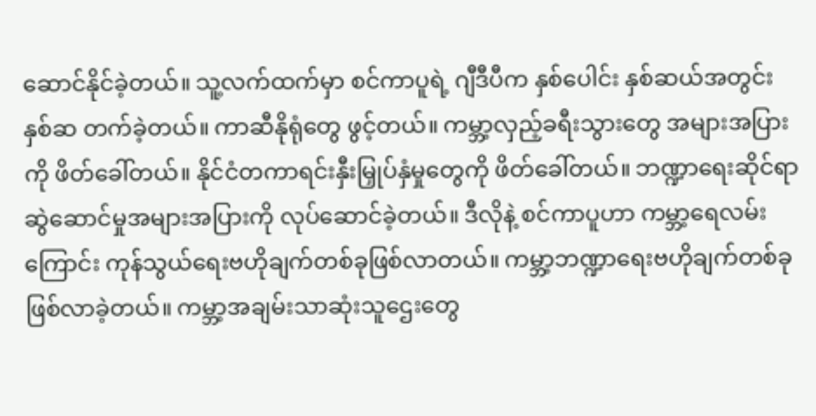ဆောင်နိုင်ခဲ့တယ်။ သူ့လက်ထက်မှာ စင်ကာပူရဲ့ ဂျီဒီပီက နှစ်ပေါင်း နှစ်ဆယ်အတွင်း နှစ်ဆ တက်ခဲ့တယ်။ ကာဆီနိုရုံတွေ ဖွင့်တယ်။ ကမ္ဘာ့လှည့်ခရီးသွားတွေ အများအပြားကို ဖိတ်ခေါ်တယ်။ နိုင်ငံတကာရင်းနှီးမြှုပ်နှံမှုတွေကို ဖိတ်ခေါ်တယ်။ ဘဏ္ဍာရေးဆိုင်ရာ ဆွဲဆောင်မှုအများအပြားကို လုပ်ဆောင်ခဲ့တယ်။ ဒီလိုနဲ့ စင်ကာပူဟာ ကမ္ဘာ့ရေလမ်းကြောင်း ကုန်သွယ်ရေးဗဟိုချက်တစ်ခုဖြစ်လာတယ်။ ကမ္ဘာ့ဘဏ္ဍာရေးဗဟိုချက်တစ်ခု ဖြစ်လာခဲ့တယ်။ ကမ္ဘာ့အချမ်းသာဆုံးသူဌေးတွေ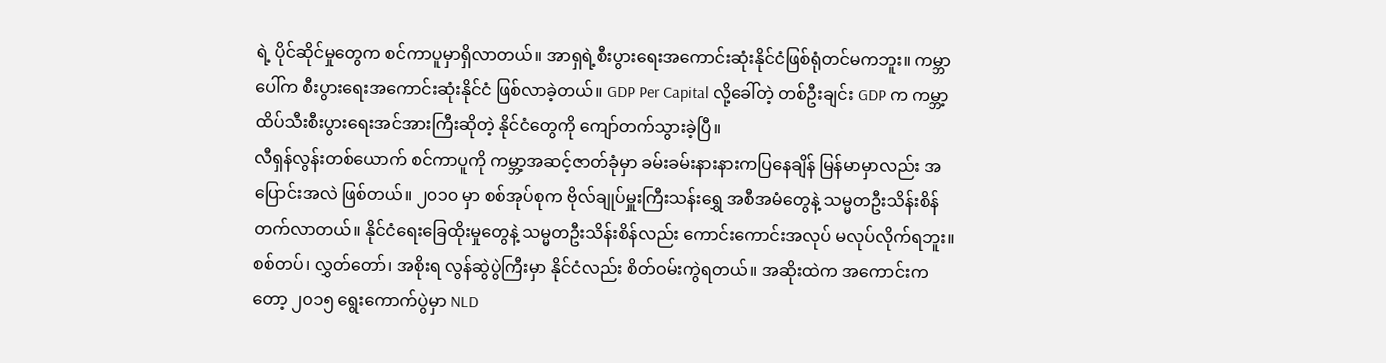ရဲ့ ပိုင်ဆိုင်မှုတွေက စင်ကာပူမှာရှိလာတယ်။ အာရှရဲ့စီးပွားရေးအကောင်းဆုံးနိုင်ငံဖြစ်ရုံတင်မကဘူး။ ကမ္ဘာပေါ်က စီးပွားရေးအကောင်းဆုံးနိုင်ငံ ဖြစ်လာခဲ့တယ်။ GDP Per Capital လို့ခေါ်တဲ့ တစ်ဦးချင်း GDP က ကမ္ဘာ့ထိပ်သီးစီးပွားရေးအင်အားကြီးဆိုတဲ့ နိုင်ငံတွေကို ကျော်တက်သွားခဲ့ပြီ။
လီရှန်လွန်းတစ်ယောက် စင်ကာပူကို ကမ္ဘာ့အဆင့်ဇာတ်ခုံမှာ ခမ်းခမ်းနားနားကပြနေချိန် မြန်မာမှာလည်း အပြောင်းအလဲ ဖြစ်တယ်။ ၂၀၁၀ မှာ စစ်အုပ်စုက ဗိုလ်ချုပ်မှူးကြီးသန်းရွှေ အစီအမံတွေနဲ့ သမ္မတဦးသိန်းစိန် တက်လာတယ်။ နိုင်ငံရေးခြေထိုးမှုတွေနဲ့ သမ္မတဦးသိန်းစိန်လည်း ကောင်းကောင်းအလုပ် မလုပ်လိုက်ရဘူး။ စစ်တပ်၊ လွှတ်တော်၊ အစိုးရ လွန်ဆွဲပွဲကြီးမှာ နိုင်ငံလည်း စိတ်ဝမ်းကွဲရတယ်။ အဆိုးထဲက အကောင်းကတော့ ၂၀၁၅ ရွေးကောက်ပွဲမှာ NLD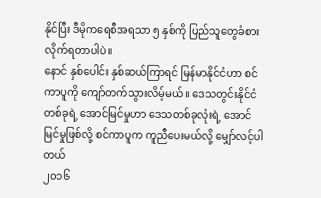နိုင်ပြီး ဒီမိုကရေစီအရသာ ၅ နှစ်ကို ပြည်သူတွေခံစားလိုက်ရတာပါပဲ။
နောင် နှစ်ပေါင်း နှစ်ဆယ်ကြာရင် မြန်မာနိုင်ငံဟာ စင်ကာပူကို ကျော်တက်သွားလိမ့်မယ်။ ဒေသတွင်းနိုင်ငံတစ်ခုရဲ့ အောင်မြင်မှုဟာ ဒေသတစ်ခုလုံးရဲ့ အောင်မြင်မှုဖြစ်လို့ စင်ကာပူက ကူညီပေးမယ်လို့ မျှော်လင့်ပါတယ်
၂၀၁၆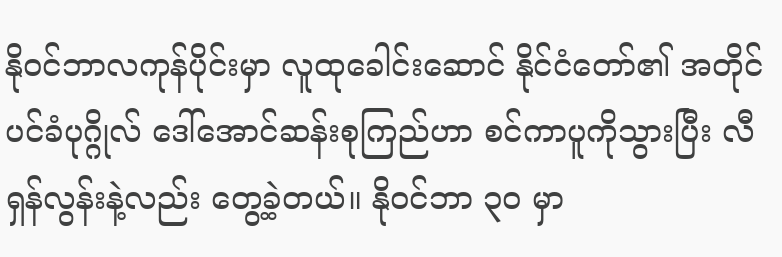နိုဝင်ဘာလကုန်ပိုင်းမှာ လူထုခေါင်းဆောင် နိုင်ငံတော်၏ အတိုင်ပင်ခံပုဂ္ဂိုလ် ဒေါ်အောင်ဆန်းစုကြည်ဟာ စင်ကာပူကိုသွားပြီး လီရှန်လွန်းနဲ့လည်း တွေ့ခဲ့တယ်။ နိုဝင်ဘာ ၃၀ မှာ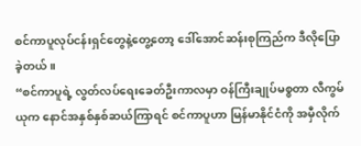စင်ကာပူလုပ်ငန်းရှင်တွေနဲ့တွေ့တော့ ဒေါ်အောင်ဆန်းစုကြည်က ဒီလိုပြောခဲ့တယ်။
“စင်ကာပူရဲ့ လွတ်လပ်ရေးခေတ်ဦးကာလမှာ ဝန်ကြီးချုပ်မစ္စတာ လီကွမ်ယုက နောင်အနှစ်နှစ်ဆယ်ကြာရင် စင်ကာပူဟာ မြန်မာနိုင်ငံကို အမှီလိုက်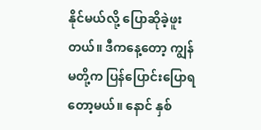နိုင်မယ်လို့ ပြောဆိုခဲ့ဖူးတယ်။ ဒီကနေ့တော့ ကျွန်မတို့က ပြန်ပြောင်းပြောရတော့မယ်။ နောင် နှစ်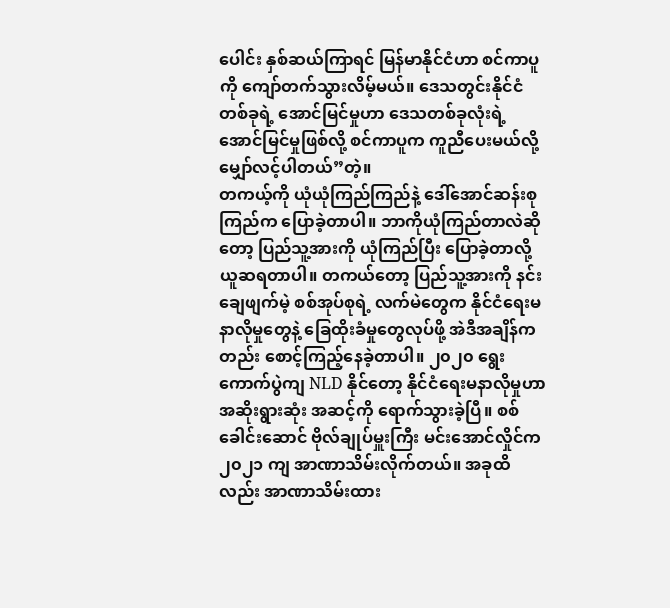ပေါင်း နှစ်ဆယ်ကြာရင် မြန်မာနိုင်ငံဟာ စင်ကာပူကို ကျော်တက်သွားလိမ့်မယ်။ ဒေသတွင်းနိုင်ငံတစ်ခုရဲ့ အောင်မြင်မှုဟာ ဒေသတစ်ခုလုံးရဲ့ အောင်မြင်မှုဖြစ်လို့ စင်ကာပူက ကူညီပေးမယ်လို့ မျှော်လင့်ပါတယ်”တဲ့။
တကယ့်ကို ယုံယုံကြည်ကြည်နဲ့ ဒေါ်အောင်ဆန်းစုကြည်က ပြောခဲ့တာပါ။ ဘာကိုယုံကြည်တာလဲဆိုတော့ ပြည်သူ့အားကို ယုံကြည်ပြီး ပြောခဲ့တာလို့ ယူဆရတာပါ။ တကယ်တော့ ပြည်သူ့အားကို နင်းချေဖျက်မဲ့ စစ်အုပ်စုရဲ့ လက်မဲတွေက နိုင်ငံရေးမနာလိုမှုတွေနဲ့ ခြေထိုးခံမှုတွေလုပ်ဖို့ အဲဒီအချိန်ကတည်း စောင့်ကြည့်နေခဲ့တာပါ။ ၂၀၂၀ ရွေးကောက်ပွဲကျ NLD နိုင်တော့ နိုင်ငံရေးမနာလိုမှုဟာ အဆိုးရွားဆုံး အဆင့်ကို ရောက်သွားခဲ့ပြီ။ စစ်ခေါင်းဆောင် ဗိုလ်ချုပ်မှူးကြီး မင်းအောင်လှိုင်က ၂၀၂၁ ကျ အာဏာသိမ်းလိုက်တယ်။ အခုထိလည်း အာဏာသိမ်းထား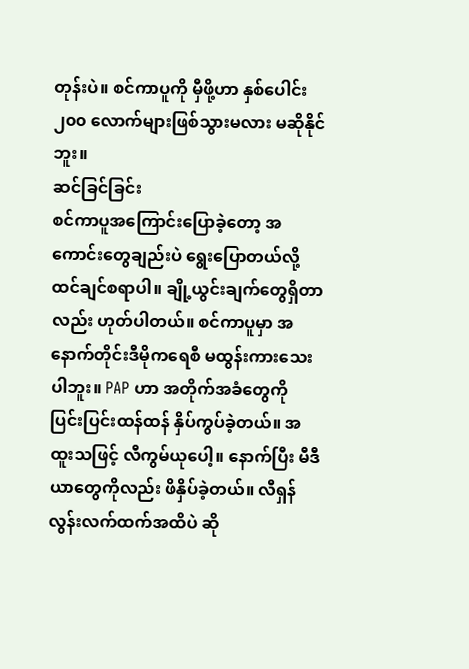တုန်းပဲ။ စင်ကာပူကို မှီဖို့ဟာ နှစ်ပေါင်း ၂၀၀ လောက်များဖြစ်သွားမလား မဆိုနိုင်ဘူး။
ဆင်ခြင်ခြင်း
စင်ကာပူအကြောင်းပြောခဲ့တော့ အကောင်းတွေချည်းပဲ ရွေးပြောတယ်လို့ ထင်ချင်စရာပါ။ ချို့ယွင်းချက်တွေရှိတာလည်း ဟုတ်ပါတယ်။ စင်ကာပူမှာ အနောက်တိုင်းဒီမိုကရေစီ မထွန်းကားသေးပါဘူး။ PAP ဟာ အတိုက်အခံတွေကို ပြင်းပြင်းထန်ထန် နှိပ်ကွပ်ခဲ့တယ်။ အထူးသဖြင့် လီကွမ်ယုပေါ့။ နောက်ပြီး မီဒီယာတွေကိုလည်း ဖိနှိပ်ခဲ့တယ်။ လီရှန်လွန်းလက်ထက်အထိပဲ ဆို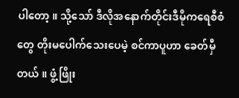ပါတော့။ သို့သော် ဒီလိုအနောက်တိုင်းဒီမိုကရေစီစံတွေ တိုးမပေါက်သေးပေမဲ့ စင်ကာပူဟာ ခေတ်မှီတယ်။ ဖွံ့ဖြိုး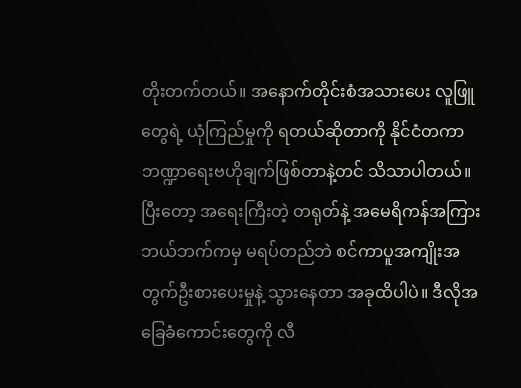တိုးတက်တယ်။ အနောက်တိုင်းစံအသားပေး လူဖြူတွေရဲ့ ယုံကြည်မှုကို ရတယ်ဆိုတာကို နိုင်ငံတကာ ဘဏ္ဍာရေးဗဟိုချက်ဖြစ်တာနဲ့တင် သိသာပါတယ်။ ပြီးတော့ အရေးကြီးတဲ့ တရုတ်နဲ့ အမေရိကန်အကြား ဘယ်ဘက်ကမှ မရပ်တည်ဘဲ စင်ကာပူအကျိုးအတွက်ဦးစားပေးမှုနဲ့ သွားနေတာ အခုထိပါပဲ။ ဒီလိုအခြေခံကောင်းတွေကို လီ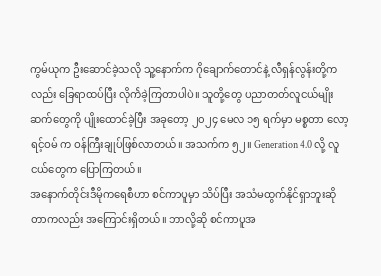ကွမ်ယုက ဦးဆောင်ခဲ့သလို သူ့နောက်က ဂိုချောက်တောင်နဲ့ လီရှန်လွန်းတို့ကလည်း ခြေရာထပ်ပြီး လိုက်ဲခဲ့ကြတာပါပဲ။ သူတို့တွေ ပညာတတ်လူငယ်မျိုးဆက်တွေကို ပျိုးထောင်ခဲ့ပြီး အခုတော့ ၂၀၂၄ မေလ ၁၅ ရက်မှာ မစ္စတာ လော့ရင့်ဝမ် က ဝန်ကြီးချုပ်ဖြစ်လာတယ်။ အသက်က ၅၂။ Generation 4.0 လို့ လူငယ်တွေက ပြောကြတယ်။
အနောက်တိုင်းဒီမိုကရေစီဟာ စင်ကာပူမှာ သိပ်ပြီး အသံမထွက်နိုင်ရှာဘူးဆိုတာကလည်း အကြောင်းရှိတယ်။ ဘာလို့ဆို စင်ကာပူအ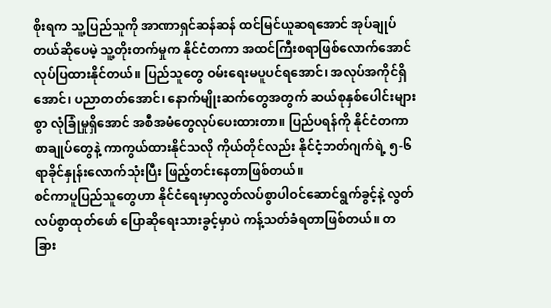စိုးရက သူ့ပြည်သူကို အာဏာရှင်ဆန်ဆန် ထင်မြင်ယူဆရအောင် အုပ်ချုပ်တယ်ဆိုပေမဲ့ သူ့တိုးတက်မှုက နိုင်ငံတကာ အထင်ကြီးစရာဖြစ်လောက်အောင် လုပ်ပြထားနိုင်တယ်။ ပြည်သူတွေ ဝမ်းရေးမပူပင်ရအောင်၊ အလုပ်အကိုင်ရှိအောင်၊ ပညာတတ်အောင်၊ နောက်မျိုးဆက်တွေအတွက် ဆယ်စုနှစ်ပေါင်းများစွာ လုံခြုံမှုရှိအောင် အစီအမံတွေလုပ်ပေးထားတာ။ ပြည်ပရန်ကို နိုင်ငံတကာစာချုပ်တွေနဲ့ ကာကွယ်ထားနိုင်သလို ကိုယ်တိုင်လည်း နိုင်ငံ့ဘတ်ဂျက်ရဲ့ ၅-၆ ရာခိုင်နှုန်းလောက်သုံးပြီး ဖြည့်တင်းနေတာဖြစ်တယ်။
စင်ကာပူပြည်သူတွေဟာ နိုင်ငံရေးမှာလွတ်လပ်စွာပါဝင်ဆောင်ရွက်ခွင့်နဲ့ လွတ်လပ်စွာထုတ်ဖော် ပြောဆိုရေးသားခွင့်မှာပဲ ကန့်သတ်ခံရတာဖြစ်တယ်။ တခြား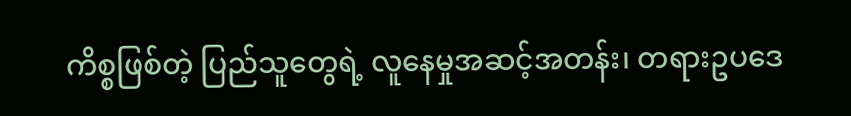ကိစ္စဖြစ်တဲ့ ပြည်သူတွေရဲ့ လူနေမှုအဆင့်အတန်း၊ တရားဥပဒေ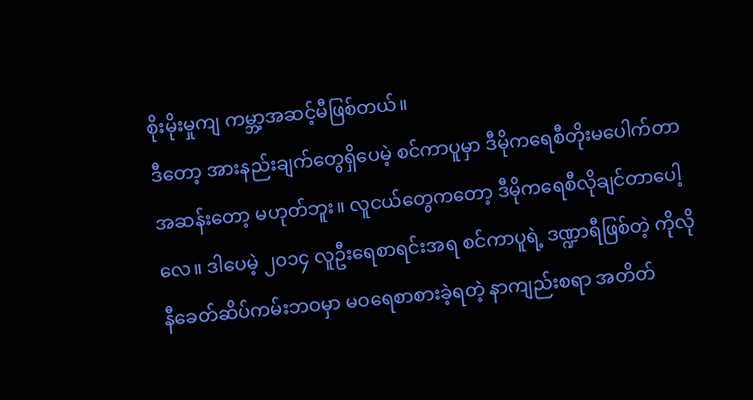စိုးမိုးမှုကျ ကမ္ဘာ့အဆင့်မီဖြစ်တယ်။
ဒီတော့ အားနည်းချက်တွေရှိပေမဲ့ စင်ကာပူမှာ ဒီမိုကရေစီတိုးမပေါက်တာ အဆန်းတော့ မဟုတ်ဘူး။ လူငယ်တွေကတော့ ဒီမိုကရေစီလိုချင်တာပေါ့လေ။ ဒါပေမဲ့ ၂၀၁၄ လူဦးရေစာရင်းအရ စင်ကာပူရဲ့ ဒဏ္ဍာရီဖြစ်တဲ့ ကိုလိုနီခေတ်ဆိပ်ကမ်းဘဝမှာ မဝရေစာစားခဲ့ရတဲ့ နာကျည်းစရာ အတိတ်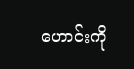ဟောင်းကို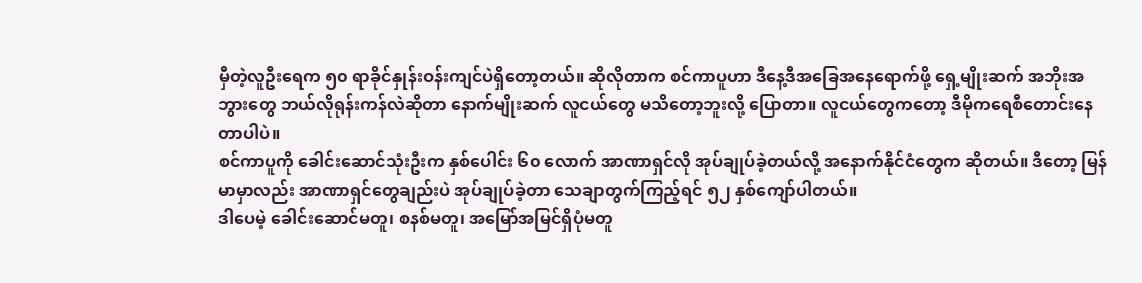မှီတဲ့လူဦးရေက ၅၀ ရာခိုင်နှုန်းဝန်းကျင်ပဲရှိတော့တယ်။ ဆိုလိုတာက စင်ကာပူဟာ ဒီနေ့ဒီအခြေအနေရောက်ဖို့ ရှေ့မျိုးဆက် အဘိုးအဘွားတွေ ဘယ်လိုရုန်းကန်လဲဆိုတာ နောက်မျိုးဆက် လူငယ်တွေ မသိတော့ဘူးလို့ ပြောတာ။ လူငယ်တွေကတော့ ဒီမိုကရေစီတောင်းနေတာပါပဲ။
စင်ကာပူကို ခေါင်းဆောင်သုံးဦးက နှစ်ပေါင်း ၆၀ လောက် အာဏာရှင်လို အုပ်ချုပ်ခဲ့တယ်လို့ အနောက်နိုင်ငံတွေက ဆိုတယ်။ ဒီတော့ မြန်မာမှာလည်း အာဏာရှင်တွေချည်းပဲ အုပ်ချုပ်ခဲ့တာ သေချာတွက်ကြည့်ရင် ၅၂ နှစ်ကျော်ပါတယ်။
ဒါပေမဲ့ ခေါင်းဆောင်မတူ၊ စနစ်မတူ၊ အမြော်အမြင်ရှိပုံမတူ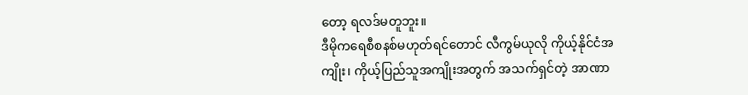တော့ ရလဒ်မတူဘူး။
ဒီမိုကရေစီစနစ်မဟုတ်ရင်တောင် လီကွမ်ယုလို ကိုယ့်နိုင်ငံအကျိုး၊ ကိုယ့်ပြည်သူအကျိုးအတွက် အသက်ရှင်တဲ့ အာဏာ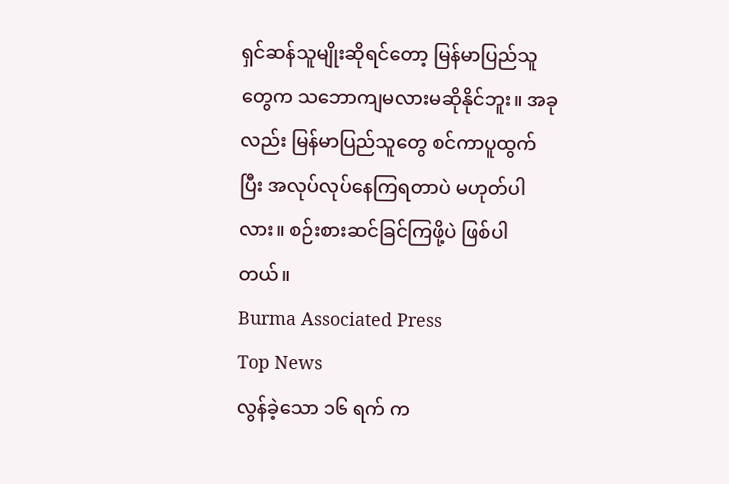ရှင်ဆန်သူမျိုးဆိုရင်တော့ မြန်မာပြည်သူတွေက သဘောကျမလားမဆိုနိုင်ဘူး။ အခုလည်း မြန်မာပြည်သူတွေ စင်ကာပူထွက်ပြီး အလုပ်လုပ်နေကြရတာပဲ မဟုတ်ပါလား။ စဉ်းစားဆင်ခြင်ကြဖို့ပဲ ဖြစ်ပါတယ်။
Burma Associated Press
Top News
လွန်ခဲ့သော ၁၆ ရက် က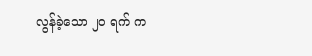လွန်ခဲ့သော ၂၀ ရက် က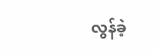လွန်ခဲ့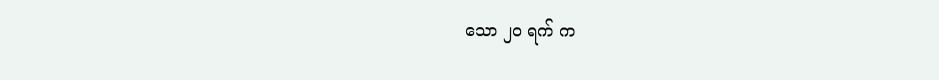သော ၂၀ ရက် က